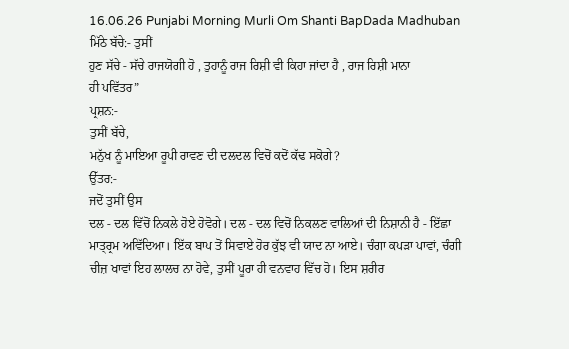16.06.26 Punjabi Morning Murli Om Shanti BapDada Madhuban
ਮਿੱਠੇ ਬੱਚੇ:- ਤੁਸੀਂ
ਹੁਣ ਸੱਚੇ - ਸੱਚੇ ਰਾਜਯੋਗੀ ਹੋ , ਤੁਹਾਨੂੰ ਰਾਜ ਰਿਸ਼ੀ ਵੀ ਕਿਹਾ ਜਾਂਦਾ ਹੈ , ਰਾਜ ਰਿਸ਼ੀ ਮਾਨਾ
ਹੀ ਪਵਿੱਤਰ”
ਪ੍ਰਸ਼ਨ:-
ਤੁਸੀਂ ਬੱਚੇ,
ਮਨੁੱਖ ਨੂੰ ਮਾਇਆ ਰੂਪੀ ਰਾਵਣ ਦੀ ਦਲਦਲ ਵਿਚੋਂ ਕਦੋਂ ਕੱਢ ਸਕੋਗੇ?
ਉੱਤਰ:-
ਜਦੋਂ ਤੁਸੀਂ ਉਸ
ਦਲ - ਦਲ ਵਿੱਚੋਂ ਨਿਕਲੇ ਹੋਏ ਹੋਵੋਗੇ। ਦਲ - ਦਲ ਵਿਚੋਂ ਨਿਕਲਣ ਵਾਲਿਆਂ ਦੀ ਨਿਸ਼ਾਨੀ ਹੈ - ਇੱਛਾ
ਮਾਤ੍ਰ੍ਰਮ ਅਵਿੱਦਿਆ। ਇੱਕ ਬਾਪ ਤੋਂ ਸਿਵਾਏ ਹੋਰ ਕੁੱਝ ਵੀ ਯਾਦ ਨਾ ਆਏ। ਚੰਗਾ ਕਪੜਾ ਪਾਵਾਂ, ਚੰਗੀ
ਚੀਜ਼ ਖਾਵਾਂ ਇਹ ਲਾਲਚ ਨਾ ਹੋਵੇ, ਤੁਸੀਂ ਪੂਰਾ ਹੀ ਵਨਵਾਹ ਵਿੱਚ ਹੋ। ਇਸ ਸ਼ਰੀਰ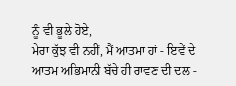ਨੂੰ ਵੀ ਭੂਲੇ ਹੋਏ,
ਮੇਰਾ ਕੁੱਝ ਵੀ ਨਹੀਂ, ਮੈਂ ਆਤਮਾ ਹਾਂ - ਇਵੇਂ ਦੇ ਆਤਮ ਅਭਿਮਾਨੀ ਬੱਚੇ ਹੀ ਰਾਵਣ ਦੀ ਦਲ -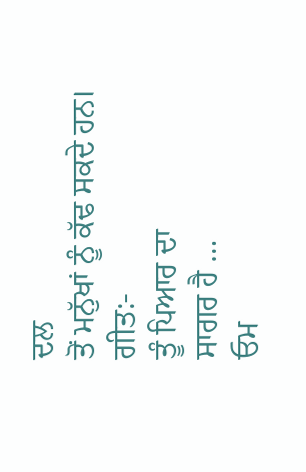ਦਲ
ਤੋਂ ਮਨੁੱਖਾਂ ਨੂੰ ਕੱਢ ਸਕਦੇ ਹਨ।
ਗੀਤ:-
ਤੂੰ ਪਿਆਰ ਦਾ
ਸਾਗਰ ਹੈ …
ਓਮ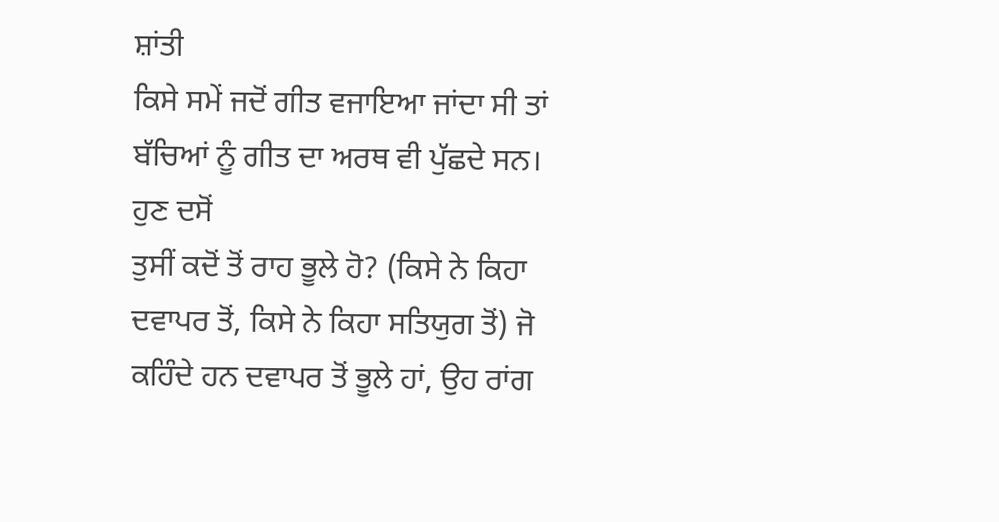ਸ਼ਾਂਤੀ
ਕਿਸੇ ਸਮੇਂ ਜਦੋਂ ਗੀਤ ਵਜਾਇਆ ਜਾਂਦਾ ਸੀ ਤਾਂ ਬੱਚਿਆਂ ਨੂੰ ਗੀਤ ਦਾ ਅਰਥ ਵੀ ਪੁੱਛਦੇ ਸਨ। ਹੁਣ ਦਸੋਂ
ਤੁਸੀਂ ਕਦੋਂ ਤੋਂ ਰਾਹ ਭੂਲੇ ਹੋ? (ਕਿਸੇ ਨੇ ਕਿਹਾ ਦਵਾਪਰ ਤੋਂ, ਕਿਸੇ ਨੇ ਕਿਹਾ ਸਤਿਯੁਗ ਤੋਂ) ਜੋ
ਕਹਿੰਦੇ ਹਨ ਦਵਾਪਰ ਤੋਂ ਭੂਲੇ ਹਾਂ, ਉਹ ਰਾਂਗ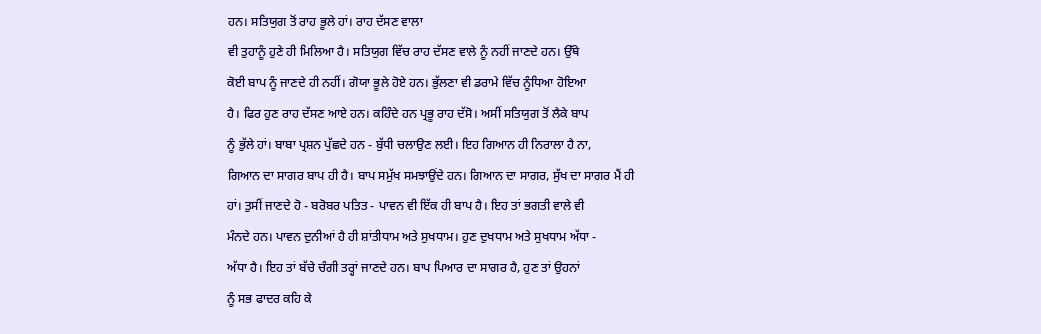ਹਨ। ਸਤਿਯੁਗ ਤੋਂ ਰਾਹ ਭੂਲੇ ਹਾਂ। ਰਾਹ ਦੱਸਣ ਵਾਲਾ
ਵੀ ਤੁਹਾਨੂੰ ਹੁਣੇ ਹੀ ਮਿਲਿਆ ਹੈ। ਸਤਿਯੁਗ ਵਿੱਚ ਰਾਹ ਦੱਸਣ ਵਾਲੇ ਨੂੰ ਨਹੀਂ ਜਾਣਦੇ ਹਨ। ਉੱਥੇ
ਕੋਈ ਬਾਪ ਨੂੰ ਜਾਣਦੇ ਹੀ ਨਹੀਂ। ਗੋਯਾ ਭੂਲੇ ਹੋਏ ਹਨ। ਭੁੱਲਣਾ ਵੀ ਡਰਾਮੇ ਵਿੱਚ ਨੂੰਧਿਆ ਹੋਇਆ
ਹੈ। ਫਿਰ ਹੁਣ ਰਾਹ ਦੱਸਣ ਆਏ ਹਨ। ਕਹਿੰਦੇ ਹਨ ਪ੍ਰਭੂ ਰਾਹ ਦੱਸੋ। ਅਸੀਂ ਸਤਿਯੁਗ ਤੋਂ ਲੈਕੇ ਬਾਪ
ਨੂੰ ਭੁੱਲੇ ਹਾਂ। ਬਾਬਾ ਪ੍ਰਸ਼ਨ ਪੁੱਛਦੇ ਹਨ - ਬੁੱਧੀ ਚਲਾਉਣ ਲਈ। ਇਹ ਗਿਆਨ ਹੀ ਨਿਰਾਲਾ ਹੈ ਨਾ,
ਗਿਆਨ ਦਾ ਸਾਗਰ ਬਾਪ ਹੀ ਹੈ। ਬਾਪ ਸਮੁੱਖ ਸਮਝਾਉਂਦੇ ਹਨ। ਗਿਆਨ ਦਾ ਸਾਗਰ, ਸੁੱਖ ਦਾ ਸਾਗਰ ਮੈਂ ਹੀ
ਹਾਂ। ਤੁਸੀਂ ਜਾਣਦੇ ਹੋ - ਬਰੋਬਰ ਪਤਿਤ - ਪਾਵਨ ਵੀ ਇੱਕ ਹੀ ਬਾਪ ਹੈ। ਇਹ ਤਾਂ ਭਗਤੀ ਵਾਲੇ ਵੀ
ਮੰਨਦੇ ਹਨ। ਪਾਵਨ ਦੁਨੀਆਂ ਹੈ ਹੀ ਸ਼ਾਂਤੀਧਾਮ ਅਤੇ ਸੁਖਧਾਮ। ਹੁਣ ਦੁਖਧਾਮ ਅਤੇ ਸੁਖਧਾਮ ਅੱਧਾ -
ਅੱਧਾ ਹੈ। ਇਹ ਤਾਂ ਬੱਚੇ ਚੰਗੀ ਤਰ੍ਹਾਂ ਜਾਣਦੇ ਹਨ। ਬਾਪ ਪਿਆਰ ਦਾ ਸਾਗਰ ਹੈ, ਹੁਣ ਤਾਂ ਉਹਨਾਂ
ਨੂੰ ਸਭ ਫਾਦਰ ਕਹਿ ਕੇ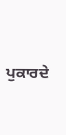ਪੁਕਾਰਦੇ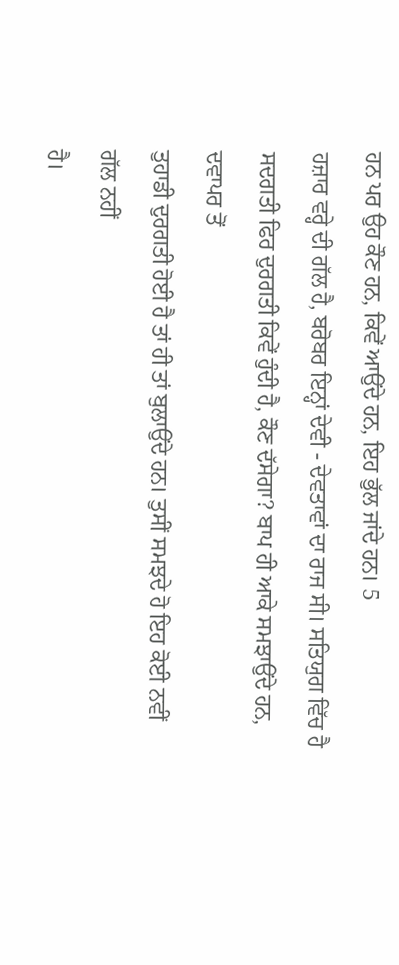ਹਨ ਪਰ ਉਹ ਕੌਣ ਹਨ, ਕਿਵੇਂ ਆਉਂਦੇ ਹਨ, ਇਹ ਭੁੱਲ ਜਾਂਦੇ ਹਨ। 5
ਹਜ਼ਾਰ ਵਰ੍ਹੇ ਦੀ ਗੱਲ ਹੈ, ਬਰੋਬਰ ਇਨ੍ਹਾਂ ਦੇਵੀ - ਦੇਵਤਾਵਾਂ ਦਾ ਰਾਜ ਸੀ। ਸਤਿਯੁਗ ਵਿੱਚ ਹੈ
ਸਦਗਤੀ ਫਿਰ ਦੁਰਗਤੀ ਕਿਵੇਂ ਹੁੰਦੀ ਹੈ, ਕੌਣ ਦੱਸੇਗਾ? ਬਾਪ ਹੀ ਆਕੇ ਸਮਝਾਉਂਦੇ ਹਨ, ਦਵਾਪਰ ਤੋਂ
ਤੁਹਾਡੀ ਦੁਰਗਤੀ ਹੋਈ ਹੈ ਤਾਂ ਹੀ ਤਾਂ ਬੁਲਾਉਂਦੇ ਹਨ। ਤੁਸੀਂ ਸਮਝਦੇ ਹੋ ਇਹ ਕੋਈ ਨਵੀਂ ਗੱਲ ਨਹੀਂ
ਹੈ।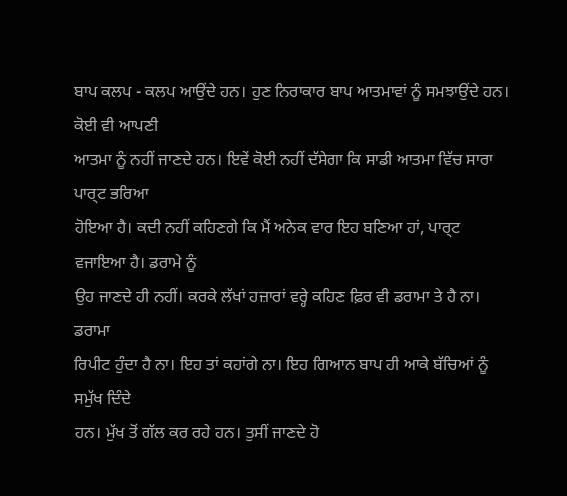ਬਾਪ ਕਲਪ - ਕਲਪ ਆਉਂਦੇ ਹਨ। ਹੁਣ ਨਿਰਾਕਾਰ ਬਾਪ ਆਤਮਾਵਾਂ ਨੂੰ ਸਮਝਾਉਂਦੇ ਹਨ। ਕੋਈ ਵੀ ਆਪਣੀ
ਆਤਮਾ ਨੂੰ ਨਹੀਂ ਜਾਣਦੇ ਹਨ। ਇਵੇਂ ਕੋਈ ਨਹੀਂ ਦੱਸੇਗਾ ਕਿ ਸਾਡੀ ਆਤਮਾ ਵਿੱਚ ਸਾਰਾ ਪਾਰ੍ਟ ਭਰਿਆ
ਹੋਇਆ ਹੈ। ਕਦੀ ਨਹੀਂ ਕਹਿਣਗੇ ਕਿ ਮੈਂ ਅਨੇਕ ਵਾਰ ਇਹ ਬਣਿਆ ਹਾਂ, ਪਾਰ੍ਟ ਵਜਾਇਆ ਹੈ। ਡਰਾਮੇ ਨੂੰ
ਉਹ ਜਾਣਦੇ ਹੀ ਨਹੀਂ। ਕਰਕੇ ਲੱਖਾਂ ਹਜ਼ਾਰਾਂ ਵਰ੍ਹੇ ਕਹਿਣ ਫ਼ਿਰ ਵੀ ਡਰਾਮਾ ਤੇ ਹੈ ਨਾ। ਡਰਾਮਾ
ਰਿਪੀਟ ਹੁੰਦਾ ਹੈ ਨਾ। ਇਹ ਤਾਂ ਕਹਾਂਗੇ ਨਾ। ਇਹ ਗਿਆਨ ਬਾਪ ਹੀ ਆਕੇ ਬੱਚਿਆਂ ਨੂੰ ਸਮੁੱਖ ਦਿੰਦੇ
ਹਨ। ਮੁੱਖ ਤੋਂ ਗੱਲ ਕਰ ਰਹੇ ਹਨ। ਤੁਸੀਂ ਜਾਣਦੇ ਹੋ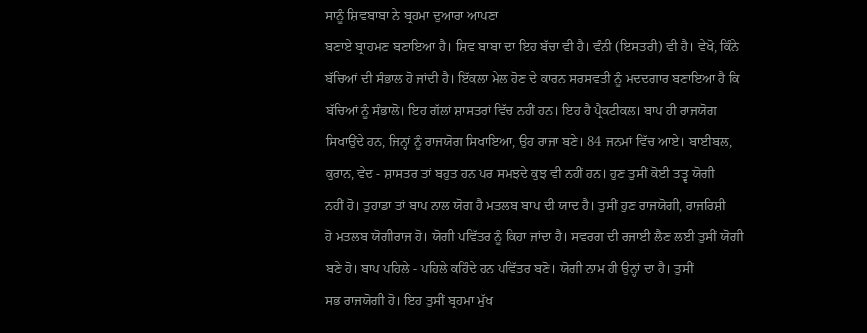ਸਾਨੂੰ ਸ਼ਿਵਬਾਬਾ ਨੇ ਬ੍ਰਹਮਾ ਦੁਆਰਾ ਆਪਣਾ
ਬਣਾਏ ਬ੍ਰਾਹਮਣ ਬਣਾਇਆ ਹੈ। ਸ਼ਿਵ ਬਾਬਾ ਦਾ ਇਹ ਬੱਚਾ ਵੀ ਹੈ। ਵੰਨੀ (ਇਸਤਰੀ) ਵੀ ਹੈ। ਵੇਖੋ, ਕਿੰਨੇ
ਬੱਚਿਆਂ ਦੀ ਸੰਭਾਲ ਹੋ ਜਾਂਦੀ ਹੈ। ਇੱਕਲਾ ਮੇਲ ਹੋਣ ਦੇ ਕਾਰਨ ਸਰਸਵਤੀ ਨੂੰ ਮਦਦਗਾਰ ਬਣਾਇਆ ਹੈ ਕਿ
ਬੱਚਿਆਂ ਨੂੰ ਸੰਭਾਲੋ। ਇਹ ਗੱਲਾਂ ਸ਼ਾਸਤਰਾਂ ਵਿੱਚ ਨਹੀਂ ਹਨ। ਇਹ ਹੈ ਪ੍ਰੈਕਟੀਕਲ। ਬਾਪ ਹੀ ਰਾਜਯੋਗ
ਸਿਖਾਉਂਦੇ ਹਨ, ਜਿਨ੍ਹਾਂ ਨੂੰ ਰਾਜਯੋਗ ਸਿਖਾਇਆ, ਉਹ ਰਾਜਾ ਬਣੇ। 84 ਜਨਮਾਂ ਵਿੱਚ ਆਏ। ਬਾਈਬਲ,
ਕੁਰਾਨ, ਵੇਦ - ਸ਼ਾਸਤਰ ਤਾਂ ਬਹੁਤ ਹਨ ਪਰ ਸਮਝਦੇ ਕੁਝ ਵੀ ਨਹੀਂ ਹਨ। ਹੁਣ ਤੁਸੀਂ ਕੋਈ ਤਤ੍ਵ ਯੋਗੀ
ਨਹੀਂ ਹੋ। ਤੁਹਾਡਾ ਤਾਂ ਬਾਪ ਨਾਲ ਯੋਗ ਹੈ ਮਤਲਬ ਬਾਪ ਦੀ ਯਾਦ ਹੈ। ਤੁਸੀਂ ਹੁਣ ਰਾਜਯੋਗੀ, ਰਾਜਰਿਸ਼ੀ
ਹੋ ਮਤਲਬ ਯੋਗੀਰਾਜ ਹੋ। ਯੋਗੀ ਪਵਿੱਤਰ ਨੂੰ ਕਿਹਾ ਜਾਂਦਾ ਹੈ। ਸਵਰਗ ਦੀ ਰਜਾਈ ਲੈਣ ਲਈ ਤੁਸੀਂ ਯੋਗੀ
ਬਣੇ ਹੋ। ਬਾਪ ਪਹਿਲੇ - ਪਹਿਲੇ ਕਹਿੰਦੇ ਹਨ ਪਵਿੱਤਰ ਬਣੋ। ਯੋਗੀ ਨਾਮ ਹੀ ਉਨ੍ਹਾਂ ਦਾ ਹੈ। ਤੁਸੀਂ
ਸਭ ਰਾਜਯੋਗੀ ਹੋ। ਇਹ ਤੁਸੀਂ ਬ੍ਰਹਮਾ ਮੁੱਖ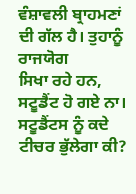ਵੰਸ਼ਾਵਲੀ ਬ੍ਰਾਹਮਣਾਂ ਦੀ ਗੱਲ ਹੈ। ਤੁਹਾਨੂੰ ਰਾਜਯੋਗ
ਸਿਖਾ ਰਹੇ ਹਨ, ਸਟੂਡੈਂਟ ਹੋ ਗਏ ਨਾ। ਸਟੂਡੈਂਟਸ ਨੂੰ ਕਦੇ ਟੀਚਰ ਭੁੱਲੇਗਾ ਕੀ?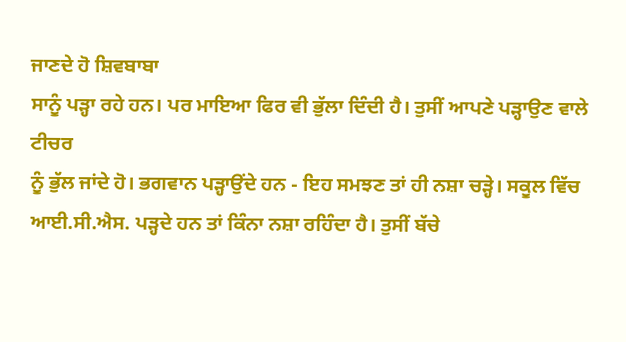ਜਾਣਦੇ ਹੋ ਸ਼ਿਵਬਾਬਾ
ਸਾਨੂੰ ਪੜ੍ਹਾ ਰਹੇ ਹਨ। ਪਰ ਮਾਇਆ ਫਿਰ ਵੀ ਭੁੱਲਾ ਦਿੰਦੀ ਹੈ। ਤੁਸੀਂ ਆਪਣੇ ਪੜ੍ਹਾਉਣ ਵਾਲੇ ਟੀਚਰ
ਨੂੰ ਭੁੱਲ ਜਾਂਦੇ ਹੋ। ਭਗਵਾਨ ਪੜ੍ਹਾਉਂਦੇ ਹਨ - ਇਹ ਸਮਝਣ ਤਾਂ ਹੀ ਨਸ਼ਾ ਚੜ੍ਹੇ। ਸਕੂਲ ਵਿੱਚ
ਆਈ.ਸੀ.ਐਸ. ਪੜ੍ਹਦੇ ਹਨ ਤਾਂ ਕਿੰਨਾ ਨਸ਼ਾ ਰਹਿੰਦਾ ਹੈ। ਤੁਸੀਂ ਬੱਚੇ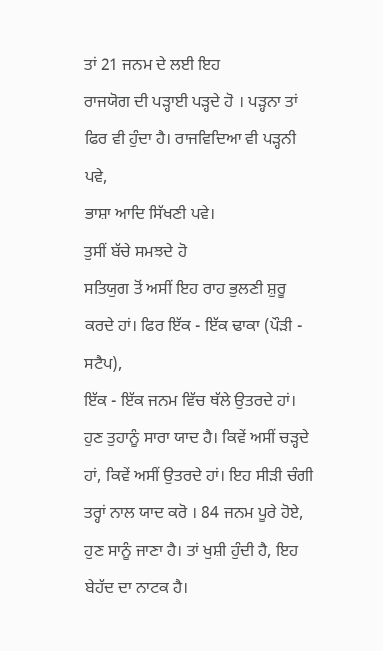ਤਾਂ 21 ਜਨਮ ਦੇ ਲਈ ਇਹ
ਰਾਜਯੋਗ ਦੀ ਪੜ੍ਹਾਈ ਪੜ੍ਹਦੇ ਹੋ । ਪੜ੍ਹਨਾ ਤਾਂ ਫਿਰ ਵੀ ਹੁੰਦਾ ਹੈ। ਰਾਜਵਿਦਿਆ ਵੀ ਪੜ੍ਹਨੀ ਪਵੇ,
ਭਾਸ਼ਾ ਆਦਿ ਸਿੱਖਣੀ ਪਵੇ।
ਤੁਸੀਂ ਬੱਚੇ ਸਮਝਦੇ ਹੋ
ਸਤਿਯੁਗ ਤੋਂ ਅਸੀਂ ਇਹ ਰਾਹ ਭੁਲਣੀ ਸ਼ੁਰੂ ਕਰਦੇ ਹਾਂ। ਫਿਰ ਇੱਕ - ਇੱਕ ਢਾਕਾ (ਪੌੜੀ - ਸਟੈਪ),
ਇੱਕ - ਇੱਕ ਜਨਮ ਵਿੱਚ ਥੱਲੇ ਉਤਰਦੇ ਹਾਂ। ਹੁਣ ਤੁਹਾਨੂੰ ਸਾਰਾ ਯਾਦ ਹੈ। ਕਿਵੇਂ ਅਸੀਂ ਚੜ੍ਹਦੇ
ਹਾਂ, ਕਿਵੇਂ ਅਸੀਂ ਉਤਰਦੇ ਹਾਂ। ਇਹ ਸੀੜੀ ਚੰਗੀ ਤਰ੍ਹਾਂ ਨਾਲ ਯਾਦ ਕਰੋ । 84 ਜਨਮ ਪੂਰੇ ਹੋਏ,
ਹੁਣ ਸਾਨੂੰ ਜਾਣਾ ਹੈ। ਤਾਂ ਖੁਸ਼ੀ ਹੁੰਦੀ ਹੈ, ਇਹ ਬੇਹੱਦ ਦਾ ਨਾਟਕ ਹੈ।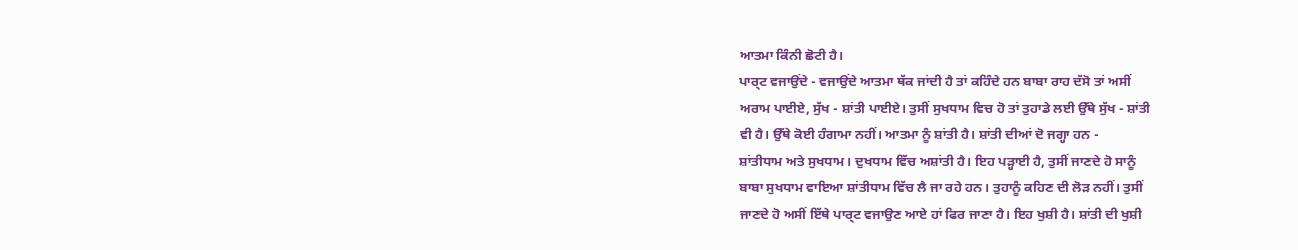ਆਤਮਾ ਕਿੰਨੀ ਛੋਟੀ ਹੈ।
ਪਾਰ੍ਟ ਵਜਾਉਂਦੇ - ਵਜਾਉਂਦੇ ਆਤਮਾ ਥੱਕ ਜਾਂਦੀ ਹੈ ਤਾਂ ਕਹਿੰਦੇ ਹਨ ਬਾਬਾ ਰਾਹ ਦੱਸੋ ਤਾਂ ਅਸੀਂ
ਅਰਾਮ ਪਾਈਏ, ਸੁੱਖ - ਸ਼ਾਂਤੀ ਪਾਈਏ। ਤੁਸੀਂ ਸੁਖਧਾਮ ਵਿਚ ਹੋ ਤਾਂ ਤੁਹਾਡੇ ਲਈ ਉੱਥੇ ਸੁੱਖ - ਸ਼ਾਂਤੀ
ਵੀ ਹੈ। ਉੱਥੇ ਕੋਈ ਹੰਗਾਮਾ ਨਹੀਂ। ਆਤਮਾ ਨੂੰ ਸ਼ਾਂਤੀ ਹੈ। ਸ਼ਾਂਤੀ ਦੀਆਂ ਦੋ ਜਗ੍ਹਾ ਹਨ -
ਸ਼ਾਂਤੀਧਾਮ ਅਤੇ ਸੁਖਧਾਮ। ਦੁਖਧਾਮ ਵਿੱਚ ਅਸ਼ਾਂਤੀ ਹੈ। ਇਹ ਪੜ੍ਹਾਈ ਹੈ, ਤੁਸੀਂ ਜਾਣਦੇ ਹੋ ਸਾਨੂੰ
ਬਾਬਾ ਸੁਖਧਾਮ ਵਾਇਆ ਸ਼ਾਂਤੀਧਾਮ ਵਿੱਚ ਲੈ ਜਾ ਰਹੇ ਹਨ। ਤੁਹਾਨੂੰ ਕਹਿਣ ਦੀ ਲੋੜ ਨਹੀਂ। ਤੁਸੀਂ
ਜਾਣਦੇ ਹੋ ਅਸੀਂ ਇੱਥੇ ਪਾਰ੍ਟ ਵਜਾਉਣ ਆਏ ਹਾਂ ਫਿਰ ਜਾਣਾ ਹੈ। ਇਹ ਖੁਸ਼ੀ ਹੈ। ਸ਼ਾਂਤੀ ਦੀ ਖੁਸ਼ੀ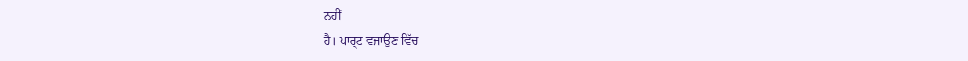ਨਹੀਂ
ਹੈ। ਪਾਰ੍ਟ ਵਜਾਉਣ ਵਿੱਚ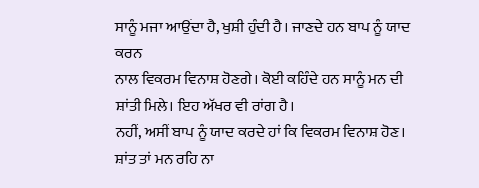ਸਾਨੂੰ ਮਜਾ ਆਉਂਦਾ ਹੈ, ਖੁਸ਼ੀ ਹੁੰਦੀ ਹੈ। ਜਾਣਦੇ ਹਨ ਬਾਪ ਨੂੰ ਯਾਦ ਕਰਨ
ਨਾਲ ਵਿਕਰਮ ਵਿਨਾਸ਼ ਹੋਣਗੇ। ਕੋਈ ਕਹਿੰਦੇ ਹਨ ਸਾਨੂੰ ਮਨ ਦੀ ਸ਼ਾਂਤੀ ਮਿਲੇ। ਇਹ ਅੱਖਰ ਵੀ ਰਾਂਗ ਹੈ।
ਨਹੀਂ, ਅਸੀਂ ਬਾਪ ਨੂੰ ਯਾਦ ਕਰਦੇ ਹਾਂ ਕਿ ਵਿਕਰਮ ਵਿਨਾਸ਼ ਹੋਣ। ਸ਼ਾਂਤ ਤਾਂ ਮਨ ਰਹਿ ਨਾ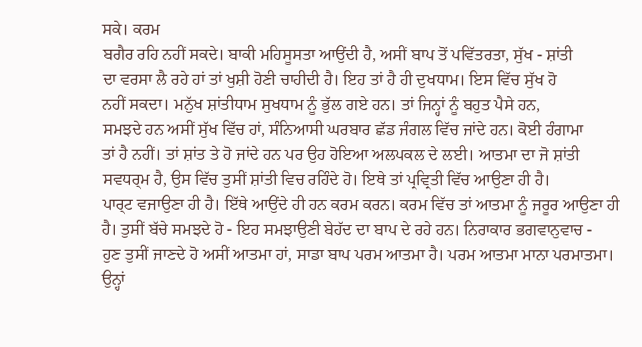ਸਕੇ। ਕਰਮ
ਬਗੈਰ ਰਹਿ ਨਹੀਂ ਸਕਦੇ। ਬਾਕੀ ਮਹਿਸੂਸਤਾ ਆਉਂਦੀ ਹੈ, ਅਸੀਂ ਬਾਪ ਤੋਂ ਪਵਿੱਤਰਤਾ, ਸੁੱਖ - ਸ਼ਾਂਤੀ
ਦਾ ਵਰਸਾ ਲੈ ਰਹੇ ਹਾਂ ਤਾਂ ਖੁਸ਼ੀ ਹੋਣੀ ਚਾਹੀਦੀ ਹੈ। ਇਹ ਤਾਂ ਹੈ ਹੀ ਦੁਖਧਾਮ। ਇਸ ਵਿੱਚ ਸੁੱਖ ਹੋ
ਨਹੀਂ ਸਕਦਾ। ਮਨੁੱਖ ਸ਼ਾਂਤੀਧਾਮ ਸੁਖਧਾਮ ਨੂੰ ਭੁੱਲ ਗਏ ਹਨ। ਤਾਂ ਜਿਨ੍ਹਾਂ ਨੂੰ ਬਹੁਤ ਪੈਸੇ ਹਨ,
ਸਮਝਦੇ ਹਨ ਅਸੀਂ ਸੁੱਖ ਵਿੱਚ ਹਾਂ, ਸੰਨਿਆਸੀ ਘਰਬਾਰ ਛੱਡ ਜੰਗਲ ਵਿੱਚ ਜਾਂਦੇ ਹਨ। ਕੋਈ ਹੰਗਾਮਾ
ਤਾਂ ਹੈ ਨਹੀਂ। ਤਾਂ ਸ਼ਾਂਤ ਤੇ ਹੋ ਜਾਂਦੇ ਹਨ ਪਰ ਉਹ ਹੋਇਆ ਅਲਪਕਲ ਦੇ ਲਈ। ਆਤਮਾ ਦਾ ਜੋ ਸ਼ਾਂਤੀ
ਸਵਧਰ੍ਮ ਹੈ, ਉਸ ਵਿੱਚ ਤੁਸੀਂ ਸ਼ਾਂਤੀ ਵਿਚ ਰਹਿੰਦੇ ਹੋ। ਇਥੇ ਤਾਂ ਪ੍ਰਵ੍ਰਿਤੀ ਵਿੱਚ ਆਉਣਾ ਹੀ ਹੈ।
ਪਾਰ੍ਟ ਵਜਾਉਣਾ ਹੀ ਹੈ। ਇੱਥੇ ਆਉਂਦੇ ਹੀ ਹਨ ਕਰਮ ਕਰਨ। ਕਰਮ ਵਿੱਚ ਤਾਂ ਆਤਮਾ ਨੂੰ ਜਰੂਰ ਆਉਣਾ ਹੀ
ਹੈ। ਤੁਸੀਂ ਬੱਚੇ ਸਮਝਦੇ ਹੋ - ਇਹ ਸਮਝਾਉਣੀ ਬੇਹੱਦ ਦਾ ਬਾਪ ਦੇ ਰਹੇ ਹਨ। ਨਿਰਾਕਾਰ ਭਗਵਾਨੁਵਾਚ -
ਹੁਣ ਤੁਸੀਂ ਜਾਣਦੇ ਹੋ ਅਸੀਂ ਆਤਮਾ ਹਾਂ, ਸਾਡਾ ਬਾਪ ਪਰਮ ਆਤਮਾ ਹੈ। ਪਰਮ ਆਤਮਾ ਮਾਨਾ ਪਰਮਾਤਮਾ।
ਉਨ੍ਹਾਂ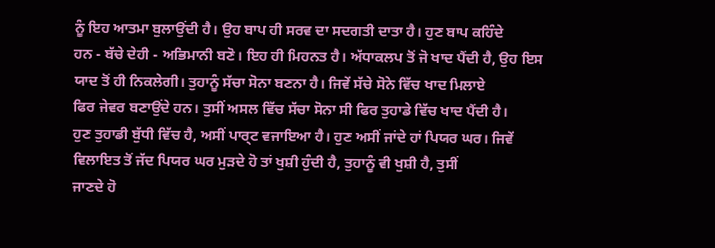ਨੂੰ ਇਹ ਆਤਮਾ ਬੁਲਾਉਂਦੀ ਹੈ। ਉਹ ਬਾਪ ਹੀ ਸਰਵ ਦਾ ਸਦਗਤੀ ਦਾਤਾ ਹੈ। ਹੁਣ ਬਾਪ ਕਹਿੰਦੇ
ਹਨ - ਬੱਚੇ ਦੇਹੀ - ਅਭਿਮਾਨੀ ਬਣੋ। ਇਹ ਹੀ ਮਿਹਨਤ ਹੈ। ਅੱਧਾਕਲਪ ਤੋਂ ਜੋ ਖਾਦ ਪੈਂਦੀ ਹੈ, ਉਹ ਇਸ
ਯਾਦ ਤੋਂ ਹੀ ਨਿਕਲੇਗੀ। ਤੁਹਾਨੂੰ ਸੱਚਾ ਸੋਨਾ ਬਣਨਾ ਹੈ। ਜਿਵੇਂ ਸੱਚੇ ਸੋਨੇ ਵਿੱਚ ਖਾਦ ਮਿਲਾਏ
ਫਿਰ ਜੇਵਰ ਬਣਾਉਂਦੇ ਹਨ। ਤੁਸੀਂ ਅਸਲ ਵਿੱਚ ਸੱਚਾ ਸੋਨਾ ਸੀ ਫਿਰ ਤੁਹਾਡੇ ਵਿੱਚ ਖਾਦ ਪੈਂਦੀ ਹੈ।
ਹੁਣ ਤੁਹਾਡੀ ਬੁੱਧੀ ਵਿੱਚ ਹੈ, ਅਸੀਂ ਪਾਰ੍ਟ ਵਜਾਇਆ ਹੈ। ਹੁਣ ਅਸੀਂ ਜਾਂਦੇ ਹਾਂ ਪਿਯਰ ਘਰ। ਜਿਵੇਂ
ਵਿਲਾਇਤ ਤੋਂ ਜੱਦ ਪਿਯਰ ਘਰ ਮੁੜਦੇ ਹੋ ਤਾਂ ਖੁਸ਼ੀ ਹੁੰਦੀ ਹੈ, ਤੁਹਾਨੂੰ ਵੀ ਖੁਸ਼ੀ ਹੈ, ਤੁਸੀਂ
ਜਾਣਦੇ ਹੋ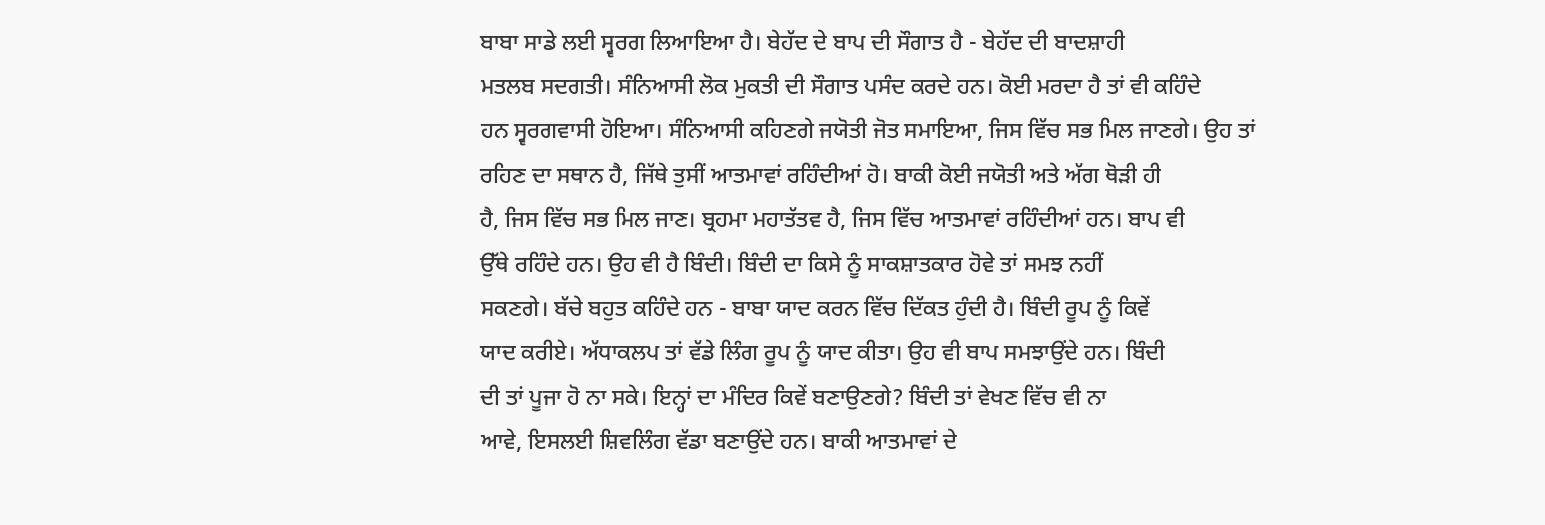ਬਾਬਾ ਸਾਡੇ ਲਈ ਸ੍ਵਰਗ ਲਿਆਇਆ ਹੈ। ਬੇਹੱਦ ਦੇ ਬਾਪ ਦੀ ਸੌਗਾਤ ਹੈ - ਬੇਹੱਦ ਦੀ ਬਾਦਸ਼ਾਹੀ
ਮਤਲਬ ਸਦਗਤੀ। ਸੰਨਿਆਸੀ ਲੋਕ ਮੁਕਤੀ ਦੀ ਸੌਗਾਤ ਪਸੰਦ ਕਰਦੇ ਹਨ। ਕੋਈ ਮਰਦਾ ਹੈ ਤਾਂ ਵੀ ਕਹਿੰਦੇ
ਹਨ ਸ੍ਵਰਗਵਾਸੀ ਹੋਇਆ। ਸੰਨਿਆਸੀ ਕਹਿਣਗੇ ਜਯੋਤੀ ਜੋਤ ਸਮਾਇਆ, ਜਿਸ ਵਿੱਚ ਸਭ ਮਿਲ ਜਾਣਗੇ। ਉਹ ਤਾਂ
ਰਹਿਣ ਦਾ ਸਥਾਨ ਹੈ, ਜਿੱਥੇ ਤੁਸੀਂ ਆਤਮਾਵਾਂ ਰਹਿੰਦੀਆਂ ਹੋ। ਬਾਕੀ ਕੋਈ ਜਯੋਤੀ ਅਤੇ ਅੱਗ ਥੋੜੀ ਹੀ
ਹੈ, ਜਿਸ ਵਿੱਚ ਸਭ ਮਿਲ ਜਾਣ। ਬ੍ਰਹਮਾ ਮਹਾਤੱਤਵ ਹੈ, ਜਿਸ ਵਿੱਚ ਆਤਮਾਵਾਂ ਰਹਿੰਦੀਆਂ ਹਨ। ਬਾਪ ਵੀ
ਉੱਥੇ ਰਹਿੰਦੇ ਹਨ। ਉਹ ਵੀ ਹੈ ਬਿੰਦੀ। ਬਿੰਦੀ ਦਾ ਕਿਸੇ ਨੂੰ ਸਾਕਸ਼ਾਤਕਾਰ ਹੋਵੇ ਤਾਂ ਸਮਝ ਨਹੀਂ
ਸਕਣਗੇ। ਬੱਚੇ ਬਹੁਤ ਕਹਿੰਦੇ ਹਨ - ਬਾਬਾ ਯਾਦ ਕਰਨ ਵਿੱਚ ਦਿੱਕਤ ਹੁੰਦੀ ਹੈ। ਬਿੰਦੀ ਰੂਪ ਨੂੰ ਕਿਵੇਂ
ਯਾਦ ਕਰੀਏ। ਅੱਧਾਕਲਪ ਤਾਂ ਵੱਡੇ ਲਿੰਗ ਰੂਪ ਨੂੰ ਯਾਦ ਕੀਤਾ। ਉਹ ਵੀ ਬਾਪ ਸਮਝਾਉਂਦੇ ਹਨ। ਬਿੰਦੀ
ਦੀ ਤਾਂ ਪੂਜਾ ਹੋ ਨਾ ਸਕੇ। ਇਨ੍ਹਾਂ ਦਾ ਮੰਦਿਰ ਕਿਵੇਂ ਬਣਾਉਣਗੇ? ਬਿੰਦੀ ਤਾਂ ਵੇਖਣ ਵਿੱਚ ਵੀ ਨਾ
ਆਵੇ, ਇਸਲਈ ਸ਼ਿਵਲਿੰਗ ਵੱਡਾ ਬਣਾਉਂਦੇ ਹਨ। ਬਾਕੀ ਆਤਮਾਵਾਂ ਦੇ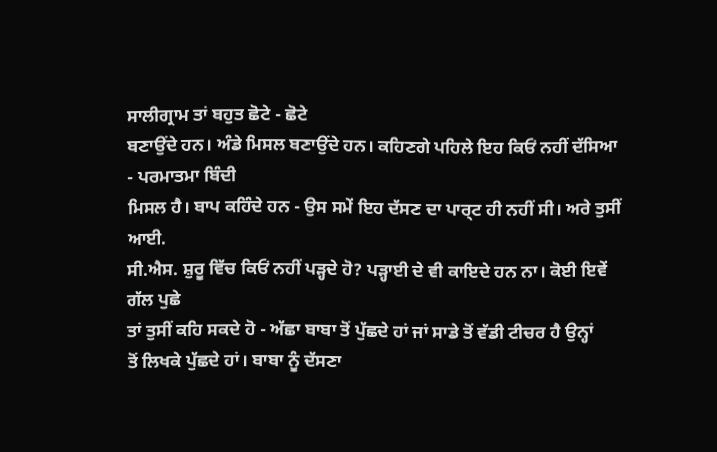ਸਾਲੀਗ੍ਰਾਮ ਤਾਂ ਬਹੁਤ ਛੋਟੇ - ਛੋਟੇ
ਬਣਾਉਂਦੇ ਹਨ। ਅੰਡੇ ਮਿਸਲ ਬਣਾਉਂਦੇ ਹਨ। ਕਹਿਣਗੇ ਪਹਿਲੇ ਇਹ ਕਿਓਂ ਨਹੀਂ ਦੱਸਿਆ - ਪਰਮਾਤਮਾ ਬਿੰਦੀ
ਮਿਸਲ ਹੈ। ਬਾਪ ਕਹਿੰਦੇ ਹਨ - ਉਸ ਸਮੇਂ ਇਹ ਦੱਸਣ ਦਾ ਪਾਰ੍ਟ ਹੀ ਨਹੀਂ ਸੀ। ਅਰੇ ਤੁਸੀਂ ਆਈ.
ਸੀ.ਐਸ. ਸ਼ੁਰੂ ਵਿੱਚ ਕਿਓਂ ਨਹੀਂ ਪੜ੍ਹਦੇ ਹੋ? ਪੜ੍ਹਾਈ ਦੇ ਵੀ ਕਾਇਦੇ ਹਨ ਨਾ। ਕੋਈ ਇਵੇਂ ਗੱਲ ਪੁਛੇ
ਤਾਂ ਤੁਸੀਂ ਕਹਿ ਸਕਦੇ ਹੋ - ਅੱਛਾ ਬਾਬਾ ਤੋਂ ਪੁੱਛਦੇ ਹਾਂ ਜਾਂ ਸਾਡੇ ਤੋਂ ਵੱਡੀ ਟੀਚਰ ਹੈ ਉਨ੍ਹਾਂ
ਤੋਂ ਲਿਖਕੇ ਪੁੱਛਦੇ ਹਾਂ। ਬਾਬਾ ਨੂੰ ਦੱਸਣਾ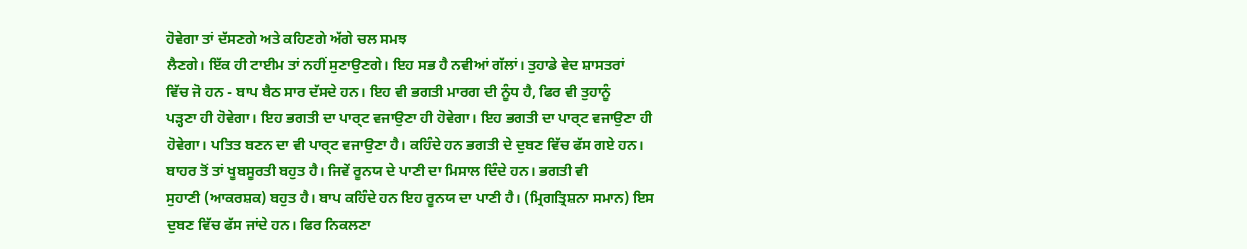ਹੋਵੇਗਾ ਤਾਂ ਦੱਸਣਗੇ ਅਤੇ ਕਹਿਣਗੇ ਅੱਗੇ ਚਲ ਸਮਝ
ਲੈਣਗੇ। ਇੱਕ ਹੀ ਟਾਈਮ ਤਾਂ ਨਹੀਂ ਸੁਣਾਉਣਗੇ। ਇਹ ਸਭ ਹੈ ਨਵੀਆਂ ਗੱਲਾਂ। ਤੁਹਾਡੇ ਵੇਦ ਸ਼ਾਸਤਰਾਂ
ਵਿੱਚ ਜੋ ਹਨ - ਬਾਪ ਬੈਠ ਸਾਰ ਦੱਸਦੇ ਹਨ। ਇਹ ਵੀ ਭਗਤੀ ਮਾਰਗ ਦੀ ਨੂੰਧ ਹੈ, ਫਿਰ ਵੀ ਤੁਹਾਨੂੰ
ਪੜ੍ਹਣਾ ਹੀ ਹੋਵੇਗਾ। ਇਹ ਭਗਤੀ ਦਾ ਪਾਰ੍ਟ ਵਜਾਉਣਾ ਹੀ ਹੋਵੇਗਾ। ਇਹ ਭਗਤੀ ਦਾ ਪਾਰ੍ਟ ਵਜਾਉਣਾ ਹੀ
ਹੋਵੇਗਾ। ਪਤਿਤ ਬਣਨ ਦਾ ਵੀ ਪਾਰ੍ਟ ਵਜਾਉਣਾ ਹੈ। ਕਹਿੰਦੇ ਹਨ ਭਗਤੀ ਦੇ ਦੁਬਣ ਵਿੱਚ ਫੱਸ ਗਏ ਹਨ।
ਬਾਹਰ ਤੋਂ ਤਾਂ ਖੂਬਸੂਰਤੀ ਬਹੁਤ ਹੈ। ਜਿਵੇਂ ਰੂਨਯ ਦੇ ਪਾਣੀ ਦਾ ਮਿਸਾਲ ਦਿੰਦੇ ਹਨ। ਭਗਤੀ ਵੀ
ਸੁਹਾਣੀ (ਆਕਰਸ਼ਕ) ਬਹੁਤ ਹੈ। ਬਾਪ ਕਹਿੰਦੇ ਹਨ ਇਹ ਰੂਨਯ ਦਾ ਪਾਣੀ ਹੈ। (ਮ੍ਰਿਗਤ੍ਰਿਸ਼ਨਾ ਸਮਾਨ) ਇਸ
ਦੁਬਣ ਵਿੱਚ ਫੱਸ ਜਾਂਦੇ ਹਨ। ਫਿਰ ਨਿਕਲਣਾ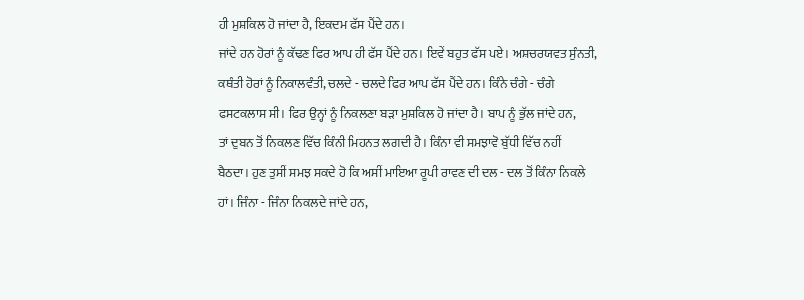ਹੀ ਮੁਸ਼ਕਿਲ ਹੋ ਜਾਂਦਾ ਹੈ, ਇਕਦਮ ਫੱਸ ਪੈਂਦੇ ਹਨ।
ਜਾਂਦੇ ਹਨ ਹੋਰਾਂ ਨੂੰ ਕੱਢਣ ਫਿਰ ਆਪ ਹੀ ਫੱਸ ਪੈਂਦੇ ਹਨ। ਇਵੇਂ ਬਹੁਤ ਫੱਸ ਪਏ। ਅਸ਼ਚਰਯਵਤ ਸੁੰਨਤੀ,
ਕਥੰਤੀ ਹੋਰਾਂ ਨੂੰ ਨਿਕਾਲਵੰਤੀ, ਚਲਦੇ - ਚਲਦੇ ਫਿਰ ਆਪ ਫੱਸ ਪੈਂਦੇ ਹਨ। ਕਿੰਨੇ ਚੰਗੇ - ਚੰਗੇ
ਫਸਟਕਲਾਸ ਸੀ। ਫਿਰ ਉਨ੍ਹਾਂ ਨੂੰ ਨਿਕਲਣਾ ਬੜਾ ਮੁਸ਼ਕਿਲ ਹੋ ਜਾਂਦਾ ਹੈ। ਬਾਪ ਨੂੰ ਭੁੱਲ ਜਾਂਦੇ ਹਨ,
ਤਾਂ ਦੁਬਨ ਤੋਂ ਨਿਕਲਣ ਵਿੱਚ ਕਿੰਨੀ ਮਿਹਨਤ ਲਗਦੀ ਹੈ। ਕਿੰਨਾ ਵੀ ਸਮਝਾਵੋ ਬੁੱਧੀ ਵਿੱਚ ਨਹੀਂ
ਬੈਠਦਾ। ਹੁਣ ਤੁਸੀਂ ਸਮਝ ਸਕਦੇ ਹੋ ਕਿ ਅਸੀਂ ਮਾਇਆ ਰੂਪੀ ਰਾਵਣ ਦੀ ਦਲ - ਦਲ ਤੋਂ ਕਿੰਨਾ ਨਿਕਲੇ
ਹਾਂ। ਜਿੰਨਾ - ਜਿੰਨਾ ਨਿਕਲਦੇ ਜਾਂਦੇ ਹਨ,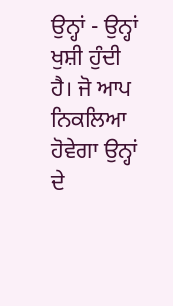ਉਨ੍ਹਾਂ - ਉਨ੍ਹਾਂ ਖੁਸ਼ੀ ਹੁੰਦੀ ਹੈ। ਜੋ ਆਪ ਨਿਕਲਿਆ
ਹੋਵੇਗਾ ਉਨ੍ਹਾਂ ਦੇ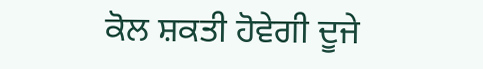ਕੋਲ ਸ਼ਕਤੀ ਹੋਵੇਗੀ ਦੂਜੇ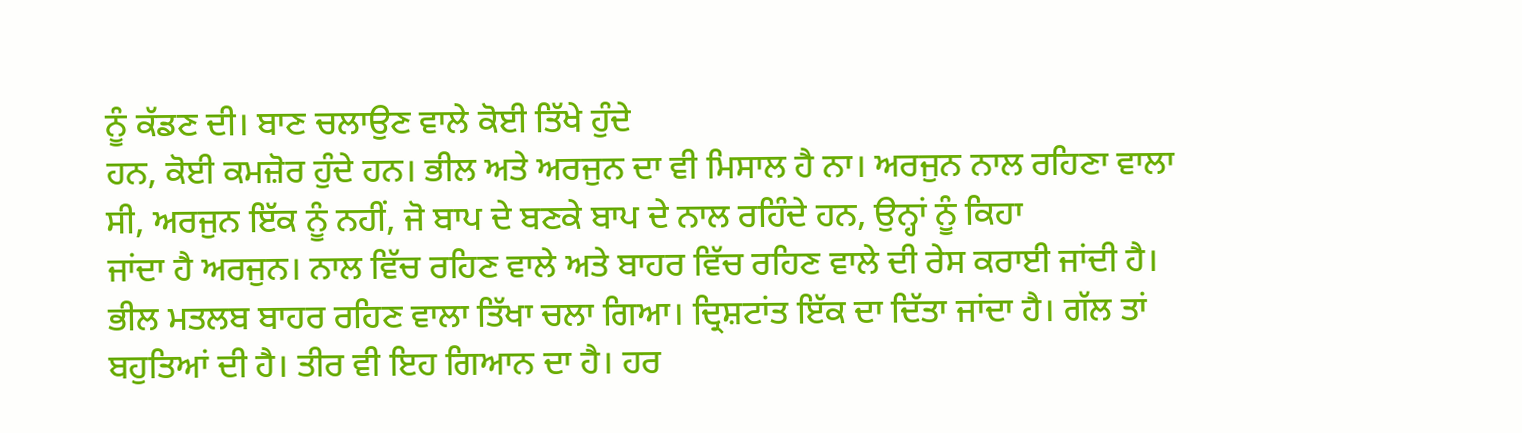ਨੂੰ ਕੱਡਣ ਦੀ। ਬਾਣ ਚਲਾਉਣ ਵਾਲੇ ਕੋਈ ਤਿੱਖੇ ਹੁੰਦੇ
ਹਨ, ਕੋਈ ਕਮਜ਼ੋਰ ਹੁੰਦੇ ਹਨ। ਭੀਲ ਅਤੇ ਅਰਜੁਨ ਦਾ ਵੀ ਮਿਸਾਲ ਹੈ ਨਾ। ਅਰਜੁਨ ਨਾਲ ਰਹਿਣਾ ਵਾਲਾ
ਸੀ, ਅਰਜੁਨ ਇੱਕ ਨੂੰ ਨਹੀਂ, ਜੋ ਬਾਪ ਦੇ ਬਣਕੇ ਬਾਪ ਦੇ ਨਾਲ ਰਹਿੰਦੇ ਹਨ, ਉਨ੍ਹਾਂ ਨੂੰ ਕਿਹਾ
ਜਾਂਦਾ ਹੈ ਅਰਜੁਨ। ਨਾਲ ਵਿੱਚ ਰਹਿਣ ਵਾਲੇ ਅਤੇ ਬਾਹਰ ਵਿੱਚ ਰਹਿਣ ਵਾਲੇ ਦੀ ਰੇਸ ਕਰਾਈ ਜਾਂਦੀ ਹੈ।
ਭੀਲ ਮਤਲਬ ਬਾਹਰ ਰਹਿਣ ਵਾਲਾ ਤਿੱਖਾ ਚਲਾ ਗਿਆ। ਦ੍ਰਿਸ਼ਟਾਂਤ ਇੱਕ ਦਾ ਦਿੱਤਾ ਜਾਂਦਾ ਹੈ। ਗੱਲ ਤਾਂ
ਬਹੁਤਿਆਂ ਦੀ ਹੈ। ਤੀਰ ਵੀ ਇਹ ਗਿਆਨ ਦਾ ਹੈ। ਹਰ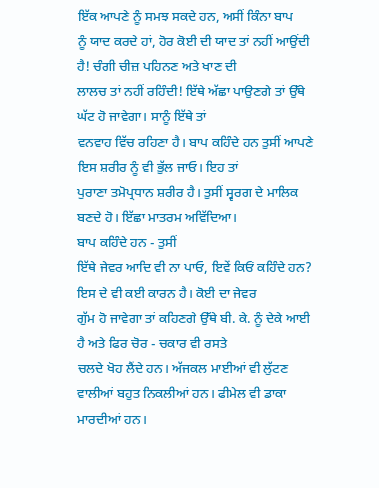ਇੱਕ ਆਪਣੇ ਨੂੰ ਸਮਝ ਸਕਦੇ ਹਨ, ਅਸੀਂ ਕਿੰਨਾ ਬਾਪ
ਨੂੰ ਯਾਦ ਕਰਦੇ ਹਾਂ, ਹੋਰ ਕੋਈ ਦੀ ਯਾਦ ਤਾਂ ਨਹੀਂ ਆਉਂਦੀ ਹੈ! ਚੰਗੀ ਚੀਜ਼ ਪਹਿਨਣ ਅਤੇ ਖਾਣ ਦੀ
ਲਾਲਚ ਤਾਂ ਨਹੀਂ ਰਹਿੰਦੀ! ਇੱਥੇ ਅੱਛਾ ਪਾਉਣਗੇ ਤਾਂ ਉੱਥੇ ਘੱਟ ਹੋ ਜਾਵੇਗਾ। ਸਾਨੂੰ ਇੱਥੇ ਤਾਂ
ਵਨਵਾਹ ਵਿੱਚ ਰਹਿਣਾ ਹੈ। ਬਾਪ ਕਹਿੰਦੇ ਹਨ ਤੁਸੀਂ ਆਪਣੇ ਇਸ ਸ਼ਰੀਰ ਨੂੰ ਵੀ ਭੁੱਲ ਜਾਓ। ਇਹ ਤਾਂ
ਪੁਰਾਣਾ ਤਮੋਪ੍ਰਧਾਨ ਸ਼ਰੀਰ ਹੈ। ਤੁਸੀਂ ਸ੍ਵਰਗ ਦੇ ਮਾਲਿਕ ਬਣਦੇ ਹੋ। ਇੱਛਾ ਮਾਤਰਮ ਅਵਿੱਦਿਆ।
ਬਾਪ ਕਹਿੰਦੇ ਹਨ - ਤੁਸੀਂ
ਇੱਥੇ ਜੇਵਰ ਆਦਿ ਵੀ ਨਾ ਪਾਓ, ਇਵੇਂ ਕਿਓਂ ਕਹਿੰਦੇ ਹਨ? ਇਸ ਦੇ ਵੀ ਕਈ ਕਾਰਨ ਹੈ। ਕੋਈ ਦਾ ਜੇਵਰ
ਗੁੱਮ ਹੋ ਜਾਵੇਗਾ ਤਾਂ ਕਹਿਣਗੇ ਉੱਥੇ ਬੀ. ਕੇ. ਨੂੰ ਦੇਕੇ ਆਈ ਹੈ ਅਤੇ ਫਿਰ ਚੋਰ - ਚਕਾਰ ਵੀ ਰਸਤੇ
ਚਲਦੇ ਖੋਹ ਲੈਂਦੇ ਹਨ। ਅੱਜਕਲ ਮਾਈਆਂ ਵੀ ਲੁੱਟਣ ਵਾਲੀਆਂ ਬਹੁਤ ਨਿਕਲੀਆਂ ਹਨ। ਫੀਮੇਲ ਵੀ ਡਾਕਾ
ਮਾਰਦੀਆਂ ਹਨ।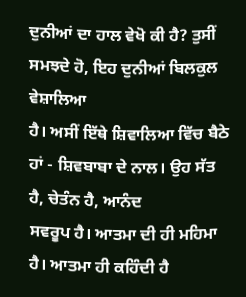ਦੁਨੀਆਂ ਦਾ ਹਾਲ ਵੇਖੋ ਕੀ ਹੈ? ਤੁਸੀਂ ਸਮਝਦੇ ਹੋ, ਇਹ ਦੁਨੀਆਂ ਬਿਲਕੁਲ ਵੇਸ਼ਾਲਿਆ
ਹੈ। ਅਸੀਂ ਇੱਥੇ ਸ਼ਿਵਾਲਿਆ ਵਿੱਚ ਬੈਠੇ ਹਾਂ - ਸ਼ਿਵਬਾਬਾ ਦੇ ਨਾਲ। ਉਹ ਸੱਤ ਹੈ, ਚੇਤੰਨ ਹੈ, ਆਨੰਦ
ਸਵਰੂਪ ਹੈ। ਆਤਮਾ ਦੀ ਹੀ ਮਹਿਮਾ ਹੈ। ਆਤਮਾ ਹੀ ਕਹਿੰਦੀ ਹੈ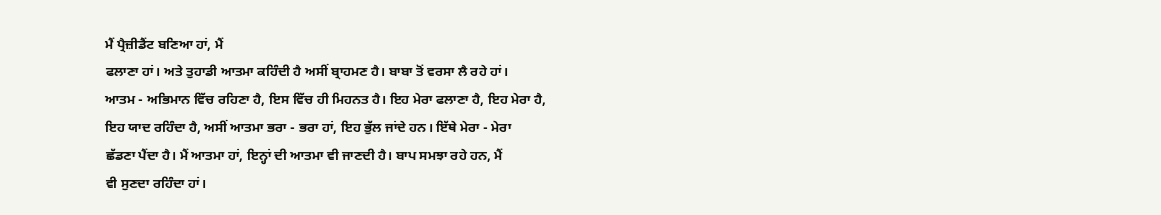ਮੈਂ ਪ੍ਰੈਜ਼ੀਡੈਂਟ ਬਣਿਆ ਹਾਂ, ਮੈਂ
ਫਲਾਣਾ ਹਾਂ। ਅਤੇ ਤੁਹਾਡੀ ਆਤਮਾ ਕਹਿੰਦੀ ਹੈ ਅਸੀਂ ਬ੍ਰਾਹਮਣ ਹੈ। ਬਾਬਾ ਤੋਂ ਵਰਸਾ ਲੈ ਰਹੇ ਹਾਂ।
ਆਤਮ - ਅਭਿਮਾਨ ਵਿੱਚ ਰਹਿਣਾ ਹੈ, ਇਸ ਵਿੱਚ ਹੀ ਮਿਹਨਤ ਹੈ। ਇਹ ਮੇਰਾ ਫਲਾਣਾ ਹੈ, ਇਹ ਮੇਰਾ ਹੈ,
ਇਹ ਯਾਦ ਰਹਿੰਦਾ ਹੈ, ਅਸੀਂ ਆਤਮਾ ਭਰਾ - ਭਰਾ ਹਾਂ, ਇਹ ਭੁੱਲ ਜਾਂਦੇ ਹਨ। ਇੱਥੇ ਮੇਰਾ - ਮੇਰਾ
ਛੱਡਣਾ ਪੈਂਦਾ ਹੈ। ਮੈਂ ਆਤਮਾ ਹਾਂ, ਇਨ੍ਹਾਂ ਦੀ ਆਤਮਾ ਵੀ ਜਾਣਦੀ ਹੈ। ਬਾਪ ਸਮਝਾ ਰਹੇ ਹਨ, ਮੈਂ
ਵੀ ਸੁਣਦਾ ਰਹਿੰਦਾ ਹਾਂ।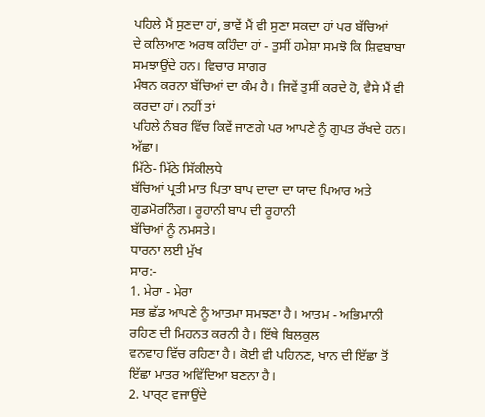ਪਹਿਲੇ ਮੈਂ ਸੁਣਦਾ ਹਾਂ, ਭਾਵੇਂ ਮੈਂ ਵੀ ਸੁਣਾ ਸਕਦਾ ਹਾਂ ਪਰ ਬੱਚਿਆਂ
ਦੇ ਕਲਿਆਣ ਅਰਥ ਕਹਿੰਦਾ ਹਾਂ - ਤੁਸੀਂ ਹਮੇਸ਼ਾ ਸਮਝੋ ਕਿ ਸ਼ਿਵਬਾਬਾ ਸਮਝਾਉਂਦੇ ਹਨ। ਵਿਚਾਰ ਸਾਗਰ
ਮੰਥਨ ਕਰਨਾ ਬੱਚਿਆਂ ਦਾ ਕੰਮ ਹੈ। ਜਿਵੇਂ ਤੁਸੀਂ ਕਰਦੇ ਹੋ, ਵੈਸੇ ਮੈਂ ਵੀ ਕਰਦਾ ਹਾਂ। ਨਹੀਂ ਤਾਂ
ਪਹਿਲੇ ਨੰਬਰ ਵਿੱਚ ਕਿਵੇਂ ਜਾਣਗੇ ਪਰ ਆਪਣੇ ਨੂੰ ਗੁਪਤ ਰੱਖਦੇ ਹਨ। ਅੱਛਾ।
ਮਿੱਠੇ- ਮਿੱਠੇ ਸਿੱਕੀਲਧੇ
ਬੱਚਿਆਂ ਪ੍ਰਤੀ ਮਾਤ ਪਿਤਾ ਬਾਪ ਦਾਦਾ ਦਾ ਯਾਦ ਪਿਆਰ ਅਤੇ ਗੁਡਮੋਰਨਿੰਗ। ਰੂਹਾਨੀ ਬਾਪ ਦੀ ਰੂਹਾਨੀ
ਬੱਚਿਆਂ ਨੂੰ ਨਮਸਤੇ।
ਧਾਰਨਾ ਲਈ ਮੁੱਖ
ਸਾਰ:-
1. ਮੇਰਾ - ਮੇਰਾ
ਸਭ ਛੱਡ ਆਪਣੇ ਨੂੰ ਆਤਮਾ ਸਮਝਣਾ ਹੈ। ਆਤਮ - ਅਭਿਮਾਨੀ ਰਹਿਣ ਦੀ ਮਿਹਨਤ ਕਰਨੀ ਹੈ। ਇੱਥੇ ਬਿਲਕੁਲ
ਵਨਵਾਹ ਵਿੱਚ ਰਹਿਣਾ ਹੈ। ਕੋਈ ਵੀ ਪਹਿਨਣ, ਖਾਨ ਦੀ ਇੱਛਾ ਤੋਂ ਇੱਛਾ ਮਾਤਰ ਅਵਿੱਦਿਆ ਬਣਨਾ ਹੈ।
2. ਪਾਰ੍ਟ ਵਜਾਉਂਦੇ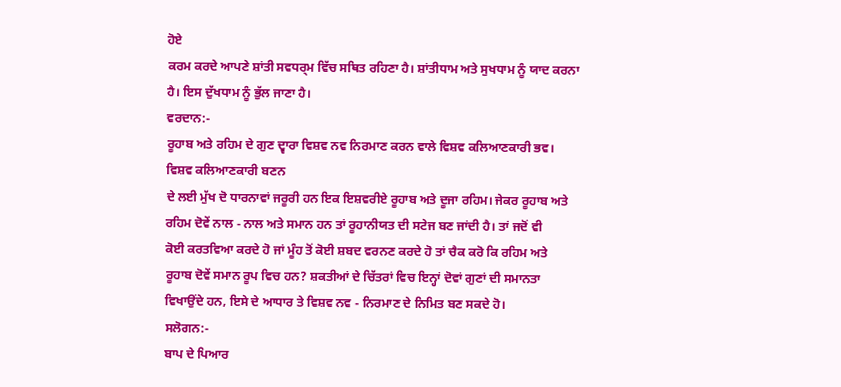ਹੋਏ
ਕਰਮ ਕਰਦੇ ਆਪਣੇ ਸ਼ਾਂਤੀ ਸਵਧਰ੍ਮ ਵਿੱਚ ਸਥਿਤ ਰਹਿਣਾ ਹੈ। ਸ਼ਾਂਤੀਧਾਮ ਅਤੇ ਸੁਖਧਾਮ ਨੂੰ ਯਾਦ ਕਰਨਾ
ਹੈ। ਇਸ ਦੁੱਖਧਾਮ ਨੂੰ ਭੁੱਲ ਜਾਣਾ ਹੈ।
ਵਰਦਾਨ:-
ਰੂਹਾਬ ਅਤੇ ਰਹਿਮ ਦੇ ਗੁਣ ਦ੍ਵਾਰਾ ਵਿਸ਼ਵ ਨਵ ਨਿਰਮਾਣ ਕਰਨ ਵਾਲੇ ਵਿਸ਼ਵ ਕਲਿਆਣਕਾਰੀ ਭਵ।
ਵਿਸ਼ਵ ਕਲਿਆਣਕਾਰੀ ਬਣਨ
ਦੇ ਲਈ ਮੁੱਖ ਦੋ ਧਾਰਨਾਵਾਂ ਜਰੂਰੀ ਹਨ ਇਕ ਇਸ਼ਵਰੀਏ ਰੂਹਾਬ ਅਤੇ ਦੂਜਾ ਰਹਿਮ। ਜੇਕਰ ਰੂਹਾਬ ਅਤੇ
ਰਹਿਮ ਦੋਵੇਂ ਨਾਲ - ਨਾਲ ਅਤੇ ਸਮਾਨ ਹਨ ਤਾਂ ਰੂਹਾਨੀਯਤ ਦੀ ਸਟੇਜ ਬਣ ਜਾਂਦੀ ਹੈ। ਤਾਂ ਜਦੋਂ ਵੀ
ਕੋਈ ਕਰਤਵਿਆ ਕਰਦੇ ਹੋ ਜਾਂ ਮੂੰਹ ਤੋਂ ਕੋਈ ਸ਼ਬਦ ਵਰਨਣ ਕਰਦੇ ਹੋ ਤਾਂ ਚੈਕ ਕਰੋ ਕਿ ਰਹਿਮ ਅਤੇ
ਰੂਹਾਬ ਦੋਵੇਂ ਸਮਾਨ ਰੂਪ ਵਿਚ ਹਨ? ਸ਼ਕਤੀਆਂ ਦੇ ਚਿੱਤਰਾਂ ਵਿਚ ਇਨ੍ਹਾਂ ਦੋਵਾਂ ਗੁਣਾਂ ਦੀ ਸਮਾਨਤਾ
ਵਿਖਾਉਂਦੇ ਹਨ, ਇਸੇ ਦੇ ਆਧਾਰ ਤੇ ਵਿਸ਼ਵ ਨਵ - ਨਿਰਮਾਣ ਦੇ ਨਿਮਿਤ ਬਣ ਸਕਦੇ ਹੋ।
ਸਲੋਗਨ:-
ਬਾਪ ਦੇ ਪਿਆਰ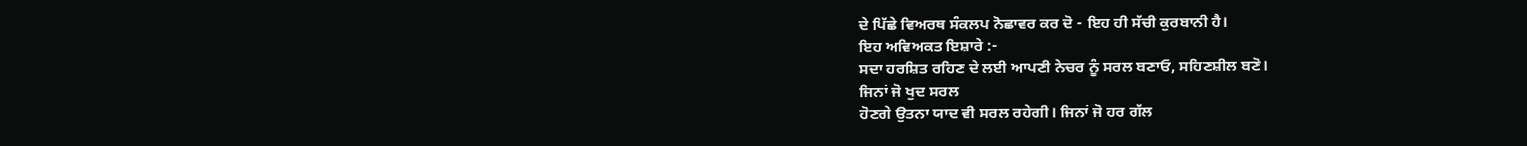ਦੇ ਪਿੱਛੇ ਵਿਅਰਥ ਸੰਕਲਪ ਨੋਛਾਵਰ ਕਰ ਦੋ - ਇਹ ਹੀ ਸੱਚੀ ਕੁਰਬਾਨੀ ਹੈ।
ਇਹ ਅਵਿਅਕਤ ਇਸ਼ਾਰੇ :-
ਸਦਾ ਹਰਸ਼ਿਤ ਰਹਿਣ ਦੇ ਲਈ ਆਪਣੀ ਨੇਚਰ ਨੂੰ ਸਰਲ ਬਣਾਓ, ਸਹਿਣਸ਼ੀਲ ਬਣੋ।
ਜਿਨਾਂ ਜੋ ਖੁਦ ਸਰਲ
ਹੋਣਗੇ ਉਤਨਾ ਯਾਦ ਵੀ ਸਰਲ ਰਹੇਗੀ। ਜਿਨਾਂ ਜੋ ਹਰ ਗੱਲ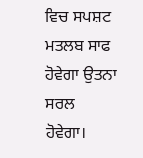ਵਿਚ ਸਪਸ਼ਟ ਮਤਲਬ ਸਾਫ ਹੋਵੇਗਾ ਉਤਨਾ ਸਰਲ
ਹੋਵੇਗਾ।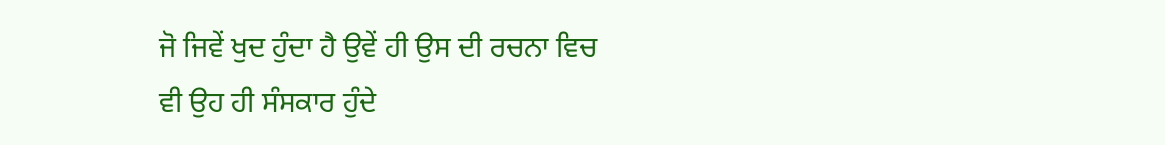ਜੋ ਜਿਵੇਂ ਖੁਦ ਹੁੰਦਾ ਹੈ ਉਵੇਂ ਹੀ ਉਸ ਦੀ ਰਚਨਾ ਵਿਚ ਵੀ ਉਹ ਹੀ ਸੰਸਕਾਰ ਹੁੰਦੇ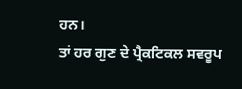ਹਨ।
ਤਾਂ ਹਰ ਗੁਣ ਦੇ ਪ੍ਰੈਕਟਿਕਲ ਸਵਰੂਪ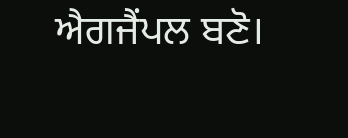ਐਗਜੈਂਪਲ ਬਣੋ।